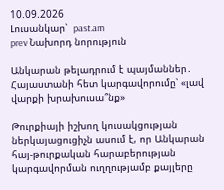10.09.2026
Լուսանկար՝  past.am
prev Նախորդ նորություն

Անկարան թելադրում է պայմաններ․ Հայաստանի հետ կարգավորումը՝ «լավ վարքի խրախուսա՞նք»

Թուրքիայի իշխող կուսակցության ներկայացուցիչն ասում է, որ Անկարան հայ-թուրքական հարաբերության կարգավորման ուղղությամբ քայլերը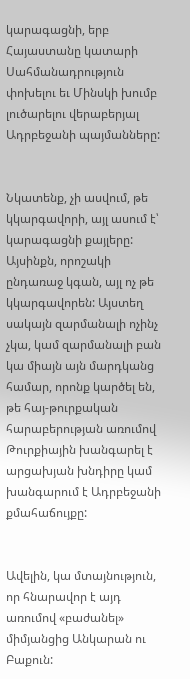կարագացնի, երբ Հայաստանը կատարի Սահմանադրություն փոխելու եւ Մինսկի խումբ լուծարելու վերաբերյալ Ադրբեջանի պայմանները:


Նկատենք, չի ասվում, թե կկարգավորի, այլ ասում է՝ կարագացնի քայլերը: Այսինքն, որոշակի ընդառաջ կգան, այլ ոչ թե կկարգավորեն: Այստեղ սակայն զարմանալի ոչինչ չկա, կամ զարմանալի բան կա միայն այն մարդկանց համար, որոնք կարծել են, թե հայ-թուրքական հարաբերության առումով Թուրքիային խանգարել է արցախյան խնդիրը կամ խանգարում է Ադրբեջանի քմահաճույքը:


Ավելին, կա մտայնություն, որ հնարավոր է այդ առումով «բաժանել» միմյանցից Անկարան ու Բաքուն: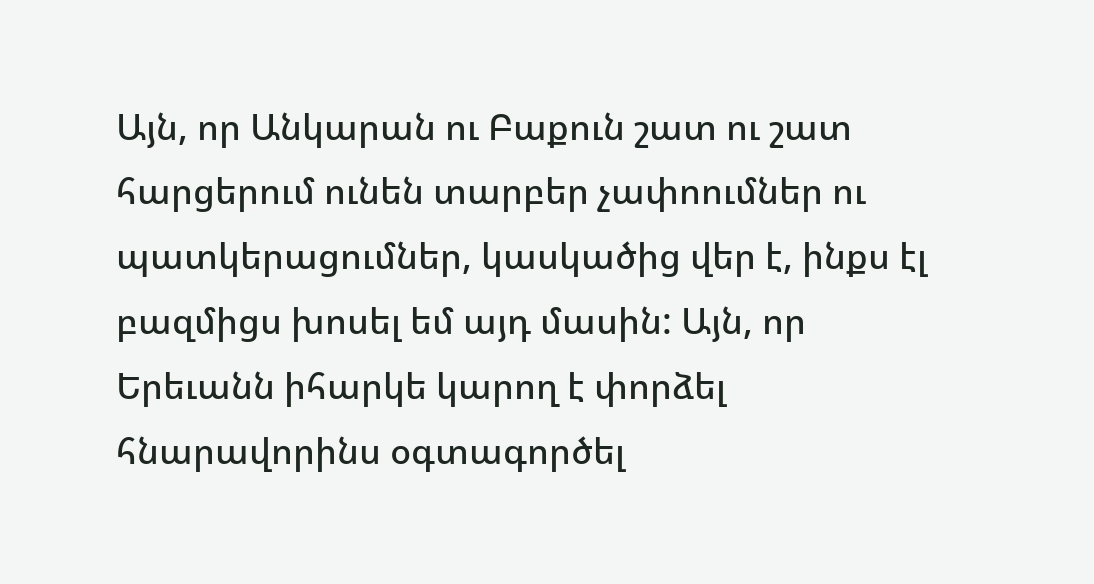Այն, որ Անկարան ու Բաքուն շատ ու շատ հարցերում ունեն տարբեր չափոումներ ու պատկերացումներ, կասկածից վեր է, ինքս էլ բազմիցս խոսել եմ այդ մասին: Այն, որ Երեւանն իհարկե կարող է փորձել հնարավորինս օգտագործել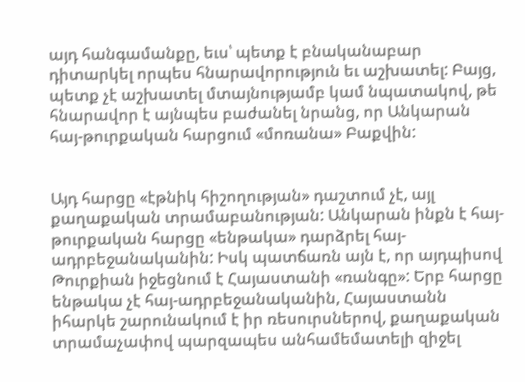այդ հանգամանքը, եւս՝ պետք է բնականաբար դիտարկել որպես հնարավորություն եւ աշխատել: Բայց, պետք չէ աշխատել մտայնությամբ կամ նպատակով, թե հնարավոր է այնպես բաժանել նրանց, որ Անկարան հայ-թուրքական հարցում «մոռանա» Բաքվին:


Այդ հարցը «էթնիկ հիշողության» դաշտում չէ, այլ քաղաքական տրամաբանության: Անկարան ինքն է հայ-թուրքական հարցը «ենթակա» դարձրել հայ-ադրբեջանականին: Իսկ պատճառն այն է, որ այդպիսով Թուրքիան իջեցնում է Հայաստանի «ռանգը»: Երբ հարցը ենթակա չէ հայ-ադրբեջանականին, Հայաստանն իհարկե շարունակում է իր ռեսուրսներով, քաղաքական տրամաչափով պարզապես անհամեմատելի զիջել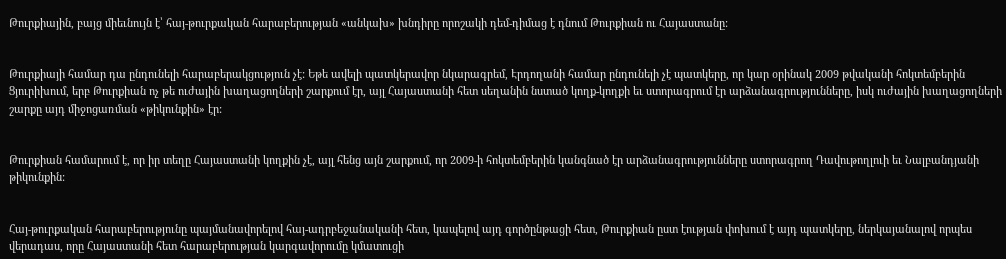Թուրքիային, բայց միեւնույն է՝ հայ-թուրքական հարաբերության «անկախ» խնդիրը որոշակի դեմ-դիմաց է դնում Թուրքիան ու Հայաստանը:


Թուրքիայի համար դա ընդունելի հարաբերակցություն չէ: Եթե ավելի պատկերավոր նկարագրեմ, Էրդողանի համար ընդունելի չէ պատկերը, որ կար օրինակ 2009 թվականի հոկտեմբերին Ցյուրիխում, երբ Թուրքիան ոչ թե ուժային խաղացողների շարքում էր, այլ Հայաստանի հետ սեղանին նստած կողք-կողքի եւ ստորագրում էր արձանագրությունները, իսկ ուժային խաղացողների շարքը այդ միջոցառման «թիկունքին» էր:


Թուրքիան համարում է, որ իր տեղը Հայաստանի կողքին չէ, այլ հենց այն շարքում, որ 2009-ի հոկտեմբերին կանգնած էր արձանագրությունները ստորագրող Դավութողլուի եւ Նալբանդյանի թիկունքին:


Հայ-թուրքական հարաբերությունը պայմանավորելով հայ-ադրբեջանականի հետ, կապելով այդ գործընթացի հետ, Թուրքիան ըստ էության փոխում է այդ պատկերը, ներկայանալով որպես վերադաս, որը Հայաստանի հետ հարաբերության կարգավորումը կմատուցի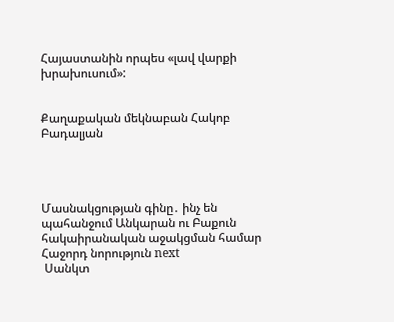Հայաստանին որպես «լավ վարքի խրախուսում»:


Քաղաքական մեկնաբան Հակոբ Բադալյան




Մասնակցության գինը․ ինչ են պահանջում Անկարան ու Բաքուն հակաիրանական աջակցման համար
Հաջորդ նորություն next
 Սանկտ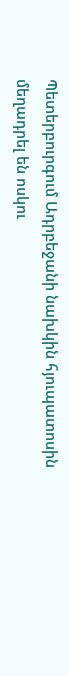Պետերբուրգում Ադրբեջանի նախկին հյուպատոսին մեղադրել են ոսկու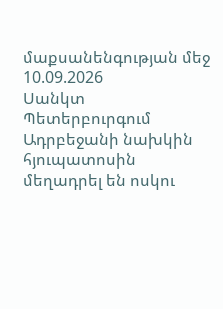մաքսանենգության մեջ
10.09.2026
Սանկտ Պետերբուրգում Ադրբեջանի նախկին հյուպատոսին մեղադրել են ոսկու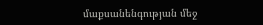մաքսանենգության մեջ